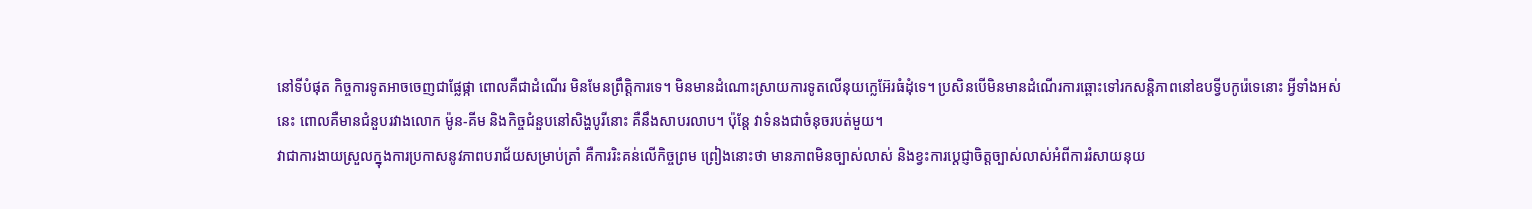នៅទីបំផុត កិច្ចការទូតអាចចេញជាផ្លែផ្កា ពោលគឺជាដំណើរ មិនមែនព្រឹត្តិការទេ។ មិនមានដំណោះស្រាយការទូតលើនុយក្លេអ៊ែរធំដុំទេ។ ប្រសិនបើមិនមានដំណើរការឆ្ពោះទៅរកសន្តិភាពនៅឧបទ្វីបកូរ៉េទេនោះ អ្វីទាំងអស់នេះ ពោលគឺមានជំនួបរវាងលោក ម៉ូន-គីម និងកិច្ចជំនួបនៅសិង្ហបូរីនោះ គឺនឹងសាបរលាប។ ប៉ុន្តែ វាទំនងជាចំនុចរបត់មួយ។
វាជាការងាយស្រួលក្នុងការប្រកាសនូវភាពបរាជ័យសម្រាប់ត្រាំ គឺការរិះគន់លើកិច្ចព្រម ព្រៀងនោះថា មានភាពមិនច្បាស់លាស់ និងខ្វះការប្តេជ្ញាចិត្តច្បាស់លាស់អំពីការរំសាយនុយ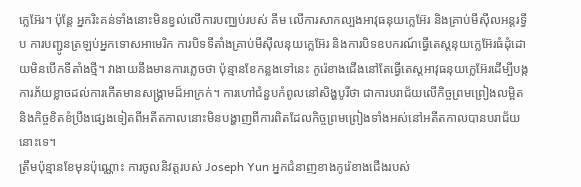ក្លេអ៊ែរ។ ប៉ុន្តែ អ្នករិះគន់ទាំងនោះមិនខ្វល់លើការបញ្ឈប់របស់ គីម លើការសាកល្បងអាវុធនុយក្លេអ៊ែរ និងគ្រាប់មីស៊ីលអន្តរទ្វីប ការបញ្ជូនត្រឡប់អ្នកទោសអាមេរិក ការបិទទីតាំងគ្រាប់មីស៊ីលនុយក្លេអ៊ែរ និងការបិទឧបករណ៍ធ្វើតេស្តនុយក្លេអ៊ែរធំដុំដោយមិនបើកទីតាំងថ្មី។ វាងាយនឹងមានការភ្លេចថា ប៉ុន្មានខែកន្លងទៅនេះ កូរ៉េខាងជើងនៅតែធ្វើតេស្តអាវុធនុយក្លេអ៊ែរដើម្បីបង្កការភ័យខ្លាចដល់ការកើតមានសង្គ្រាមដ៏អាក្រក់។ ការហៅជំនួបកំពូលនៅសិង្ហបូរីថា ជាការបរាជ័យលើកិច្ចព្រមព្រៀងលម្អិត និងកិច្ចខិតខំប្រឹងផ្សេងទៀតពីអតីតកាលនោះមិនបង្ហាញពីការពិតដែលកិច្ចព្រមព្រៀងទាំងអស់នៅអតីតកាលបានបរាជ័យនោះទេ។
ត្រឹមប៉ុន្មានខែមុនប៉ុណ្ណោះ ការចូលនិវត្តរបស់ Joseph Yun អ្នកជំនាញខាងកូរ៉េខាងជើងរបស់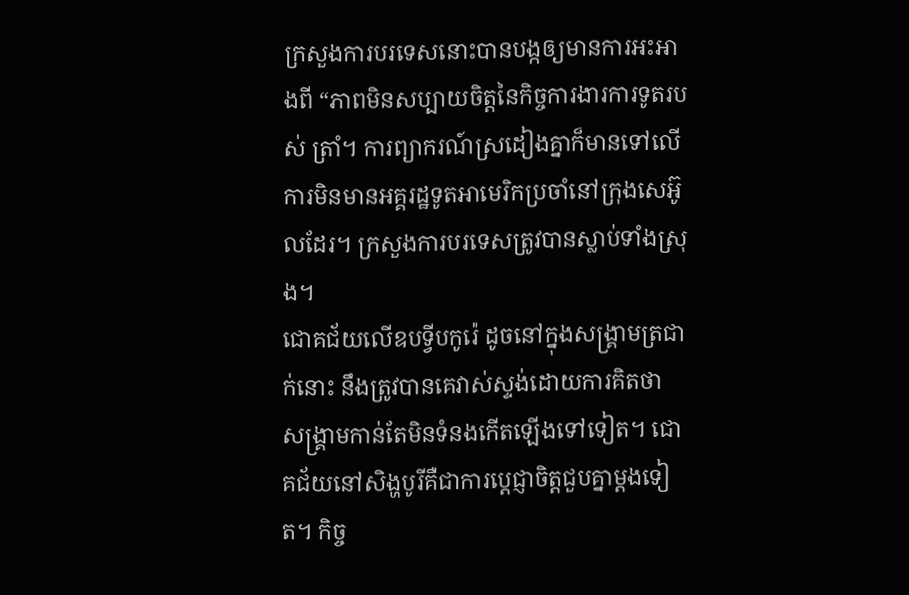ក្រសួងការបរទេសនោះបានបង្កឲ្យមានការអះអាងពី “ភាពមិនសប្បាយចិត្តនៃកិច្ចការងារការទូតរបស់ ត្រាំ។ ការព្យាករណ៍ស្រដៀងគ្នាក៏មានទៅលើការមិនមានអគ្គរដ្ឋទូតអាមេរិកប្រចាំនៅក្រុងសេអ៊ូលដែរ។ ក្រសួងការបរទេសត្រូវបានស្លាប់ទាំងស្រុង។
ជោគជ័យលើឧបទ្វីបកូរ៉េ ដូចនៅក្នុងសង្គ្រាមត្រជាក់នោះ នឹងត្រូវបានគេវាស់ស្ទង់ដោយការគិតថា សង្គ្រាមកាន់តែមិនទំនងកើតឡើងទៅទៀត។ ជោគជ័យនៅសិង្ហបូរីគឺជាការប្តេជ្ញាចិត្តជួបគ្នាម្តងទៀត។ កិច្ច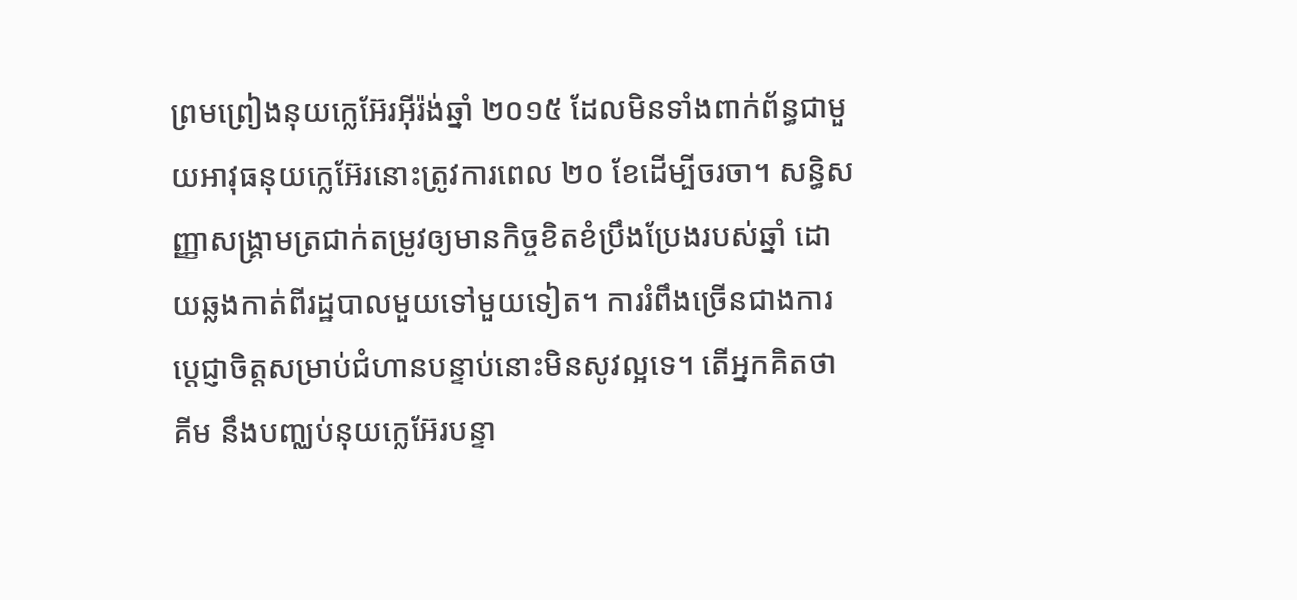ព្រមព្រៀងនុយក្លេអ៊ែរអ៊ីរ៉ង់ឆ្នាំ ២០១៥ ដែលមិនទាំងពាក់ព័ន្ធជាមួយអាវុធនុយក្លេអ៊ែរនោះត្រូវការពេល ២០ ខែដើម្បីចរចា។ សន្ធិសញ្ញាសង្គ្រាមត្រជាក់តម្រូវឲ្យមានកិច្ចខិតខំប្រឹងប្រែងរបស់ឆ្នាំ ដោយឆ្លងកាត់ពីរដ្ឋបាលមួយទៅមួយទៀត។ ការរំពឹងច្រើនជាងការប្តេជ្ញាចិត្តសម្រាប់ជំហានបន្ទាប់នោះមិនសូវល្អទេ។ តើអ្នកគិតថា គីម នឹងបញ្ឈប់នុយក្លេអ៊ែរបន្ទា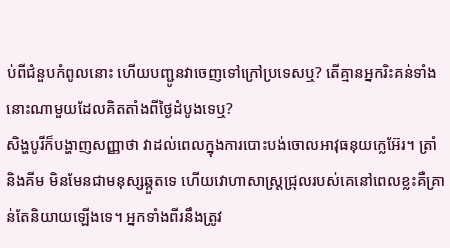ប់ពីជំនួបកំពូលនោះ ហើយបញ្ជូនវាចេញទៅក្រៅប្រទេសឬ? តើគ្មានអ្នករិះគន់ទាំងនោះណាមួយដែលគិតតាំងពីថ្ងៃដំបូងទេឬ?
សិង្ហបូរីក៏បង្ហាញសញ្ញាថា វាដល់ពេលក្នុងការបោះបង់ចោលអាវុធនុយក្លេអ៊ែរ។ ត្រាំ និងគីម មិនមែនជាមនុស្សឆ្កួតទេ ហើយវោហាសាស្ត្រជ្រុលរបស់គេនៅពេលខ្លះគឺគ្រាន់តែនិយាយឡើងទេ។ អ្នកទាំងពីរនឹងត្រូវ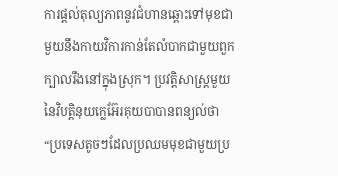ការផ្តល់តុល្យភាពនូវជំហានឆ្ពោះទៅមុខជាមួយនឹងកាយវិការកាន់តែលំបាកជាមួយពួកក្បាលរឹងនៅក្នុងស្រុក។ ប្រវត្តិសាស្ត្រមួយនៃវិបត្តិនុយក្លេអ៊ែរគុយបាបានពន្យល់ថា “ប្រទេសតូចៗដែលប្រឈមមុខជាមួយប្រ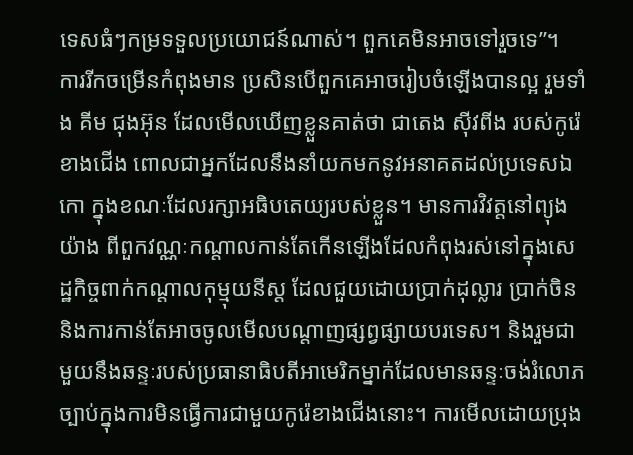ទេសធំៗកម្រទទួលប្រយោជន៍ណាស់។ ពួកគេមិនអាចទៅរួចទេ”។
ការរីកចម្រើនកំពុងមាន ប្រសិនបើពួកគេអាចរៀបចំឡើងបានល្អ រួមទាំង គីម ជុងអ៊ុន ដែលមើលឃើញខ្លួនគាត់ថា ជាតេង ស៊ីវពីង របស់កូរ៉េខាងជើង ពោលជាអ្នកដែលនឹងនាំយកមកនូវអនាគតដល់ប្រទេសឯកោ ក្នុងខណៈដែលរក្សាអធិបតេយ្យរបស់ខ្លួន។ មានការវិវត្តនៅព្យុងយ៉ាង ពីពួកវណ្ណៈកណ្តាលកាន់តែកើនឡើងដែលកំពុងរស់នៅក្នុងសេដ្ឋកិច្ចពាក់កណ្តាលកុម្មុយនីស្ត ដែលជួយដោយប្រាក់ដុល្លារ ប្រាក់ចិន និងការកាន់តែអាចចូលមើលបណ្តាញផ្សព្វផ្សាយបរទេស។ និងរួមជាមួយនឹងឆន្ទៈរបស់ប្រធានាធិបតីអាមេរិកម្នាក់ដែលមានឆន្ទៈចង់រំលោភច្បាប់ក្នុងការមិនធ្វើការជាមួយកូរ៉េខាងជើងនោះ។ ការមើលដោយប្រុង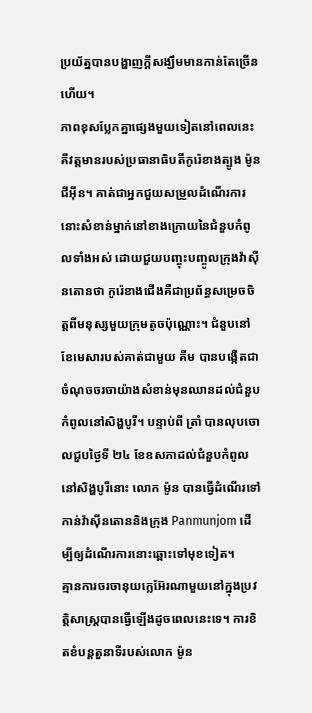ប្រយ័ត្នបានបង្ហាញក្តីសង្ឃឹមមានកាន់តែច្រើនហើយ។
ភាពខុសប្លែកគ្នាផ្សេងមួយទៀតនៅពេលនេះគឺវត្តមានរបស់ប្រធានាធិបតីកូរ៉េខាងត្បូង ម៉ូន ជីអ៊ីន។ គាត់ជាអ្នកជួយសម្រួលដំណើរការនោះសំខាន់ម្នាក់នៅខាងក្រោយនៃជំនួបកំពូលទាំងអស់ ដោយជួយបញ្ចុះបញ្ចូលក្រុងវ៉ាស៊ីនតោនថា កូរ៉េខាងជើងគឺជាប្រព័ន្ធសម្រេចចិត្តពីមនុស្សមួយក្រុមតូចប៉ុណ្ណោះ។ ជំនួបនៅខែមេសារបស់គាត់ជាមួយ គីម បានបង្កើតជាចំណុចចរចាយ៉ាងសំខាន់មុនឈានដល់ជំនួបកំពូលនៅសិង្ហបូរី។ បន្ទាប់ពី ត្រាំ បានលុបចោលជួបថ្ងៃទី ២៤ ខែឧសភាដល់ជំនួបកំពូលនៅសិង្ហបូរីនោះ លោក ម៉ូន បានធ្វើដំណើរទៅកាន់វ៉ាស៊ីនតោននិងក្រុង Panmunjom ដើម្បីឲ្យដំណើរការនោះឆ្ពោះទៅមុខទៀត។
គ្មានការចរចានុយក្លេអ៊ែរណាមួយនៅក្នុងប្រវត្តិសាស្ត្របានធ្វើឡើងដូចពេលនេះទេ។ ការខិតខំបន្តតួនាទីរបស់លោក ម៉ូន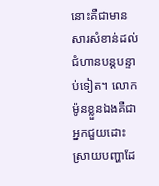នោះគឺជាមានសារសំខាន់ដល់ជំហានបន្តបន្ទាប់ទៀត។ លោក ម៉ូនខ្លួនឯងគឺជាអ្នកជួយដោះស្រាយបញ្ហាដែ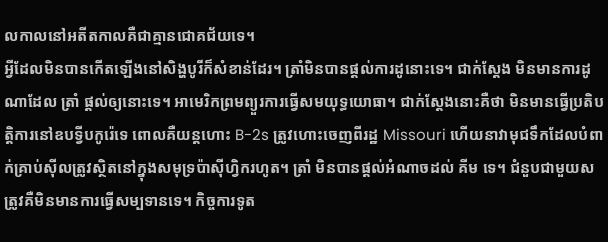លកាលនៅអតីតកាលគឺជាគ្មានជោគជ័យទេ។
អ្វីដែលមិនបានកើតឡើងនៅសិង្ហបូរីក៏សំខាន់ដែរ។ ត្រាំមិនបានផ្តល់ការដូនោះទេ។ ជាក់ស្តែង មិនមានការដូណាដែល ត្រាំ ផ្តល់ឲ្យនោះទេ។ អាមេរិកព្រមព្យួរការធ្វើសមយុទ្ធយោធា។ ជាក់ស្តែងនោះគឺថា មិនមានធ្វើប្រតិបត្តិការនៅឧបទ្វីបកូរ៉េទេ ពោលគឺយន្តហោះ B-2s ត្រូវហោះចេញពីរដ្ឋ Missouri ហើយនាវាមុជទឹកដែលបំពាក់គ្រាប់ស៊ីលត្រូវស្ថិតនៅក្នុងសមុទ្រប៉ាស៊ីហ្វិករហូត។ ត្រាំ មិនបានផ្តល់អំណាចដល់ គីម ទេ។ ជំនួបជាមួយសត្រូវគឺមិនមានការធ្វើសម្បទានទេ។ កិច្ចការទូត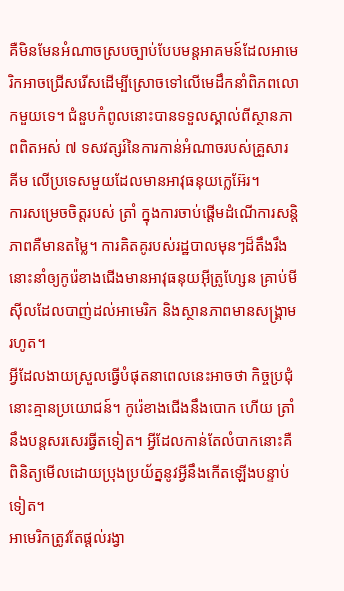គឺមិនមែនអំណាចស្របច្បាប់បែបមន្តអាគមន៍ដែលអាមេរិកអាចជ្រើសរើសដើម្បីស្រោចទៅលើមេដឹកនាំពិភពលោកមួយទេ។ ជំនួបកំពូលនោះបានទទួលស្គាល់ពីស្ថានភាពពិតអស់ ៧ ទសវត្សរ៍នៃការកាន់អំណាចរបស់គ្រួសារ គីម លើប្រទេសមួយដែលមានអាវុធនុយក្លេអ៊ែរ។
ការសម្រេចចិត្តរបស់ ត្រាំ ក្នុងការចាប់ផ្តើមដំណើការសន្តិភាពគឺមានតម្លៃ។ ការគិតគូរបស់រដ្ឋបាលមុនៗដ៏តឹងរឹងនោះនាំឲ្យកូរ៉េខាងជើងមានអាវុធនុយអ៊ីត្រូហ្សែន គ្រាប់មីស៊ីលដែលបាញ់ដល់អាមេរិក និងស្ថានភាពមានសង្គ្រាមរហូត។
អ្វីដែលងាយស្រួលធ្វើបំផុតនាពេលនេះអាចថា កិច្ចប្រជុំនោះគ្មានប្រយោជន៍។ កូរ៉េខាងជើងនឹងបោក ហើយ ត្រាំ នឹងបន្តសរសេរធ្វីតទៀត។ អ្វីដែលកាន់តែលំបាកនោះគឺពិនិត្យមើលដោយប្រុងប្រយ័ត្ននូវអ្វីនឹងកើតឡើងបន្ទាប់ទៀត។
អាមេរិកត្រូវតែផ្តល់រង្វា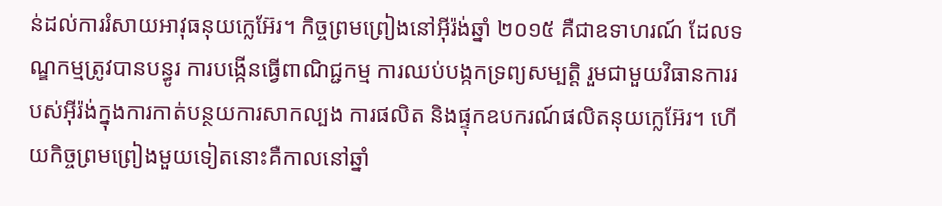ន់ដល់ការរំសាយអាវុធនុយក្លេអ៊ែរ។ កិច្ចព្រមព្រៀងនៅអ៊ីរ៉ង់ឆ្នាំ ២០១៥ គឺជាឧទាហរណ៍ ដែលទណ្ឌកម្មត្រូវបានបន្ធូរ ការបង្កើនធ្វើពាណិជ្ជកម្ម ការឈប់បង្កកទ្រព្យសម្បត្តិ រួមជាមួយវិធានការរបស់អ៊ីរ៉ង់ក្នុងការកាត់បន្ថយការសាកល្បង ការផលិត និងផ្ទុកឧបករណ៍ផលិតនុយក្លេអ៊ែរ។ ហើយកិច្ចព្រមព្រៀងមួយទៀតនោះគឺកាលនៅឆ្នាំ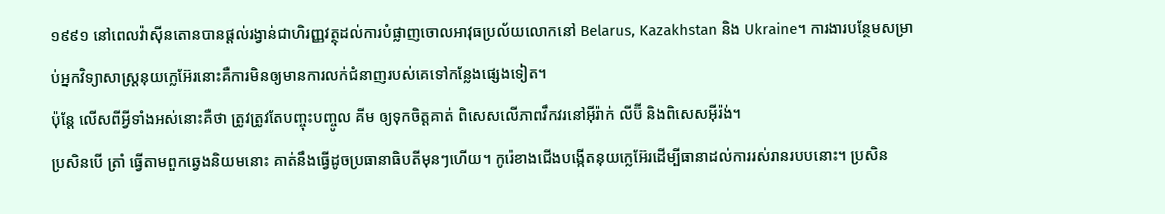១៩៩១ នៅពេលវ៉ាស៊ីនតោនបានផ្តល់រង្វាន់ជាហិរញ្ញវត្ថុដល់ការបំផ្លាញចោលអាវុធប្រល័យលោកនៅ Belarus, Kazakhstan និង Ukraine។ ការងារបន្ថែមសម្រាប់អ្នកវិទ្យាសាស្ត្រនុយក្លេអ៊ែរនោះគឺការមិនឲ្យមានការលក់ជំនាញរបស់គេទៅកន្លែងផ្សេងទៀត។
ប៉ុន្តែ លើសពីអ្វីទាំងអស់នោះគឺថា ត្រូវត្រូវតែបញ្ចុះបញ្ចូល គីម ឲ្យទុកចិត្តគាត់ ពិសេសលើភាពវឹកវរនៅអ៊ីរ៉ាក់ លីប៊ី និងពិសេសអ៊ីរ៉ង់។
ប្រសិនបើ ត្រាំ ធ្វើតាមពួកឆ្វេងនិយមនោះ គាត់នឹងធ្វើដូចប្រធានាធិបតីមុនៗហើយ។ កូរ៉េខាងជើងបង្កើតនុយក្លេអ៊ែរដើម្បីធានាដល់ការរស់រានរបបនោះ។ ប្រសិន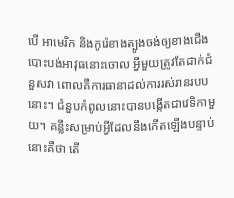បើ អាមេរិក និងកូរ៉េខាងត្បូងចង់ឲ្យខាងជើងបោះបង់អាវុធនោះចោល អ្វីមួយត្រូវតែដាក់ជំនួសវា ពោលគឺការធានាដល់ការរស់រានរបបនោះ។ ជំនួបកំពូលនោះបានបង្កើតជាវេទិកាមួយ។ គន្លឹះសម្រាប់អ្វីដែលនឹងកើតឡើងបន្ទាប់នោះគឺថា តើ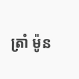ត្រាំ ម៉ូន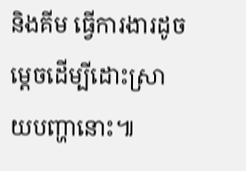និងគីម ធ្វើការងារដូចម្តេចដើម្បីដោះស្រាយបញ្ហានោះ៕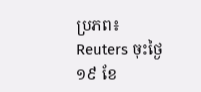ប្រភព៖ Reuters ចុះថ្ងៃ១៩ ខែ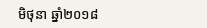មិថុនា ឆ្នាំ២០១៨